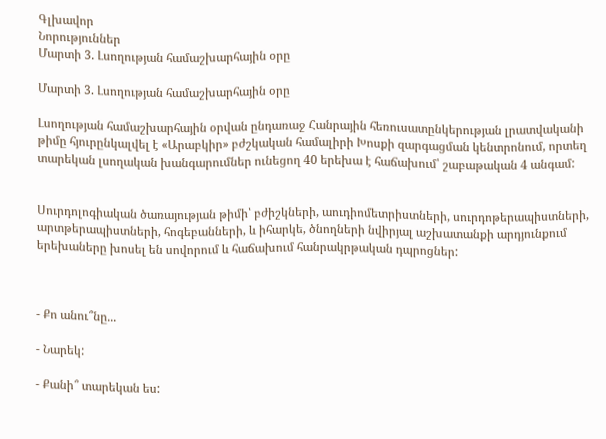Գլխավոր
Նորություններ
Մարտի 3. Լսողության համաշխարհային օրը

Մարտի 3. Լսողության համաշխարհային օրը

Լսողության համաշխարհային օրվան ընդառաջ Հանրային հեռուսատընկերության լրատվականի թիմը հյուրընկալվել է «Արաբկիր» բժշկական համալիրի Խոսքի զարգացման կենտրոնում, որտեղ տարեկան լսողական խանգարումներ ունեցող 40 երեխա է հաճախում՝ շաբաթական 4 անգամ:


Սուրդոլոգիական ծառայության թիմի՝ բժիշկների, աուդիոմետրիստների, սուրդոթերապիստների, արտթերապիստների, հոգեբանների, և իհարկե, ծնողների նվիրյալ աշխատանքի արդյունքում երեխաները խոսել են սովորում և հաճախում հանրակրթական դպրոցներ:



- Քո անու՞նը...

- Նարեկ:

- Քանի՞ տարեկան ես: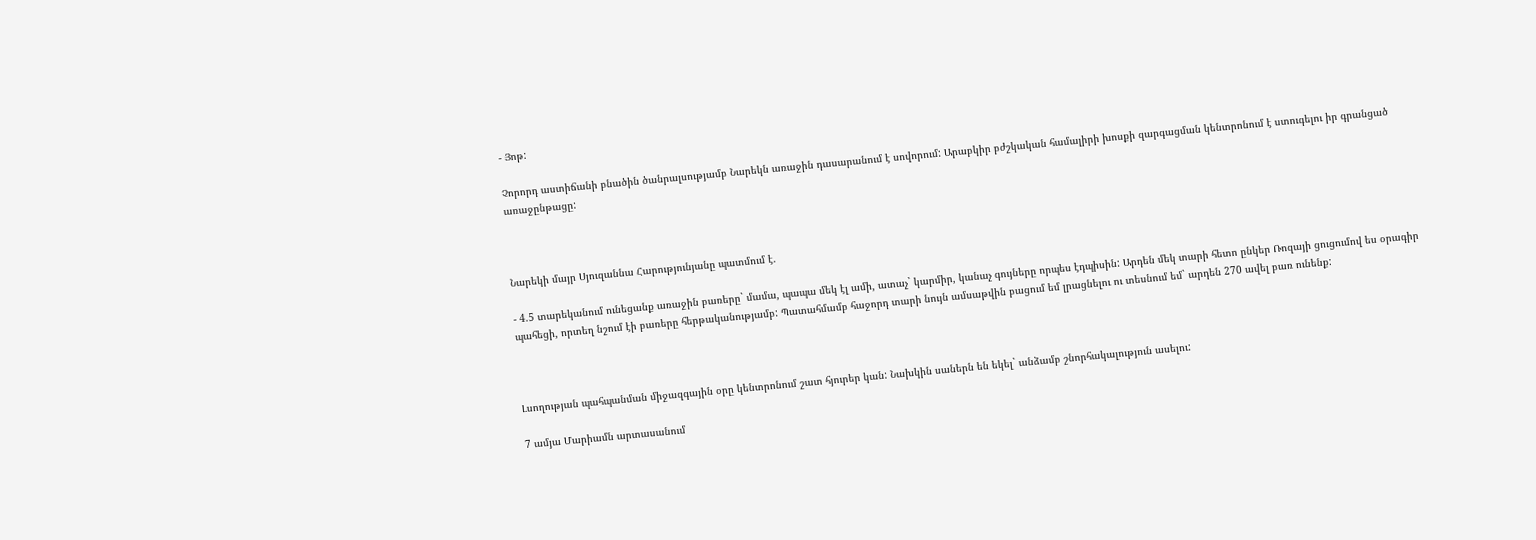- Յոթ:

Չորորդ աստիճանի բնածին ծանրալսությամբ Նարեկն առաջին դասարանում է սովորում: Արաբկիր բժշկական համալիրի խոսքի զարգացման կենտրոնում է ստուգելու իր գրանցած առաջընթացը:



Նարեկի մայր Սյուզաննա Հարությունյանը պատմում է.

- 4.5 տարեկանում ունեցանք առաջին բառերը` մամա, պապա մեկ էլ ամի, ատաչ` կարմիր, կանաչ գույները որպես էդպիսին: Արդեն մեկ տարի հետո ընկեր Ռոզայի ցուցումով ես օրագիր պահեցի, որտեղ նշում էի բառերը հերթականությամբ: Պատահմամբ հաջորդ տարի նույն ամսաթվին բացում եմ լրացնելու ու տեսնում եմ` արդեն 270 ավել բառ ունենք:



Լսողության պահպանման միջազգային օրը կենտրոնում շատ հյուրեր կան: Նախկին սաներն են եկել` անձամբ շնորհակալություն ասելու:

7 ամյա Մարիամն արտասանում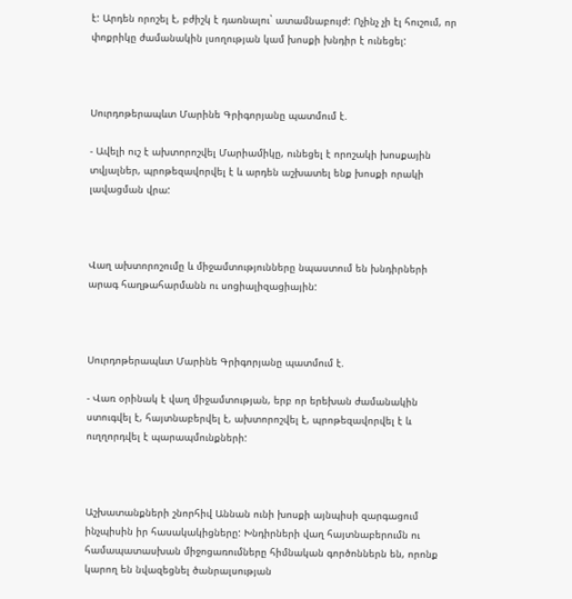է: Արդեն որոշել է, բժիշկ է դառնալու` ատամնաբույժ: Ոչինչ չի էլ հուշում, որ փոքրիկը ժամանակին լսողության կամ խոսքի խնդիր է ունեցել:



Սուրդոթերապևտ Մարինե Գրիգորյանը պատմում է.

- Ավելի ուշ է ախտորոշվել Մարիամիկը, ունեցել է որոշակի խոսքային տվյալներ, պրոթեզավորվել է և արդեն աշխատել ենք խոսքի որակի լավացման վրա:



Վաղ ախտորոշումը և միջամտությունները նպաստում են խնդիրների արագ հաղթահարմանն ու սոցիալիզացիային:



Սուրդոթերապևտ Մարինե Գրիգորյանը պատմում է.

- Վառ օրինակ է վաղ միջամտության, երբ որ երեխան ժամանակին ստուգվել է, հայտնաբերվել է, ախտորոշվել է, պրոթեզավորվել է և ուղղորդվել է պարապմունքների:



Աշխատանքների շնորհիվ Աննան ունի խոսքի այնպիսի զարգացում ինչպիսին իր հասակակիցները: Խնդիրների վաղ հայտնաբերումն ու համապատասխան միջոցառումները հիմնական գործոններն են, որոնք կարող են նվազեցնել ծանրալսության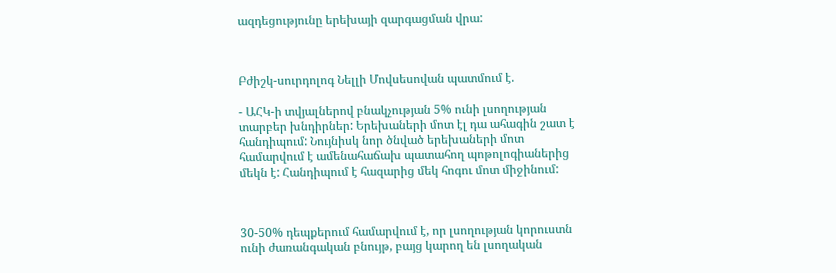ազդեցությունը երեխայի զարգացման վրա:



Բժիշկ-սուրդոլոգ Նելլի Մովսեսովան պատմում է.

- ԱՀԿ-ի տվյալներով բնակչության 5% ունի լսողության տարբեր խնդիրներ: Երեխաների մոտ էլ դա ահագին շատ է հանդիպում: Նույնիսկ նոր ծնված երեխաների մոտ համարվում է ամենահաճախ պատահող պոթոլոգիաներից մեկն է: Հանդիպում է հազարից մեկ հոգու մոտ միջինում:



30-50% դեպքերում համարվում է, որ լսողության կորուստն ունի ժառանգական բնույթ, բայց կարող են լսողական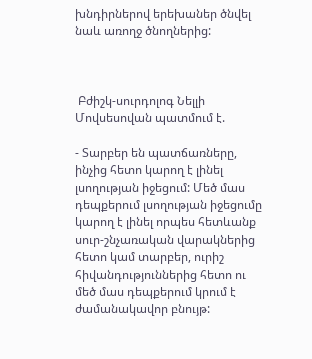խնդիրներով երեխաներ ծնվել նաև առողջ ծնողներից:



 Բժիշկ-սուրդոլոգ Նելլի Մովսեսովան պատմում է.

- Տարբեր են պատճառները, ինչից հետո կարող է լինել լսողության իջեցում: Մեծ մաս դեպքերում լսողության իջեցումը կարող է լինել որպես հետևանք սուր-շնչառական վարակներից հետո կամ տարբեր, ուրիշ հիվանդություններից հետո ու մեծ մաս դեպքերում կրում է ժամանակավոր բնույթ: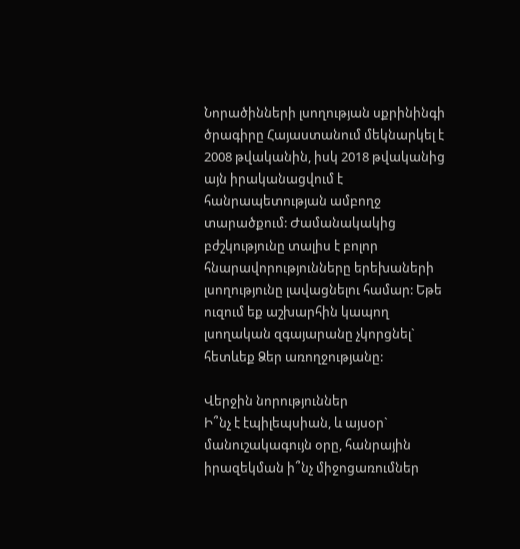Նորածինների լսողության սքրինինգի ծրագիրը Հայաստանում մեկնարկել է 2008 թվականին, իսկ 2018 թվականից այն իրականացվում է հանրապետության ամբողջ տարածքում: Ժամանակակից բժշկությունը տալիս է բոլոր հնարավորությունները երեխաների լսողությունը լավացնելու համար: Եթե ուզում եք աշխարհին կապող լսողական զգայարանը չկորցնել` հետևեք Ձեր առողջությանը:

Վերջին նորություններ
Ի՞նչ է էպիլեպսիան, և այսօր` մանուշակագույն օրը, հանրային իրազեկման ի՞նչ միջոցառումներ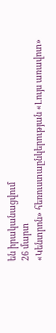են իրականացվում
26 մարտ
«Կենտրոն» հեռուստաընկերության «Լույս առավոտ»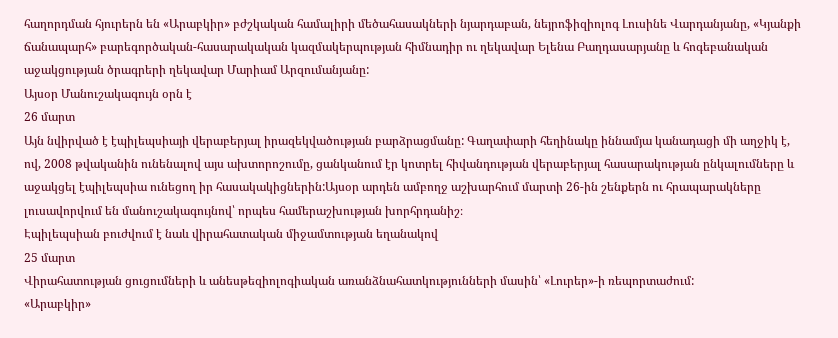հաղորդման հյուրերն են «Արաբկիր» բժշկական համալիրի մեծահասակների նյարդաբան, նեյրոֆիզիոլոգ Լուսինե Վարդանյանը, «Կյանքի ճանապարհ» բարեգործական-հասարակական կազմակերպության հիմնադիր ու ղեկավար Ելենա Բաղդասարյանը և հոգեբանական աջակցության ծրագրերի ղեկավար Մարիամ Արզումանյանը:
Այսօր Մանուշակագույն օրն է
26 մարտ
Այն նվիրված է էպիլեպսիայի վերաբերյալ իրազեկվածության բարձրացմանը: Գաղափարի հեղինակը իննամյա կանադացի մի աղջիկ է, ով, 2008 թվականին ունենալով այս ախտորոշումը, ցանկանում էր կոտրել հիվանդության վերաբերյալ հասարակության ընկալումները և աջակցել էպիլեպսիա ունեցող իր հասակակիցներին:Այսօր արդեն ամբողջ աշխարհում մարտի 26-ին շենքերն ու հրապարակները լուսավորվում են մանուշակագույնով՝ որպես համերաշխության խորհրդանիշ։
Էպիլեպսիան բուժվում է նաև վիրահատական միջամտության եղանակով
25 մարտ
Վիրահատության ցուցումների և անեսթեզիոլոգիական առանձնահատկությունների մասին՝ «Լուրեր»-ի ռեպորտաժում:
«Արաբկիր»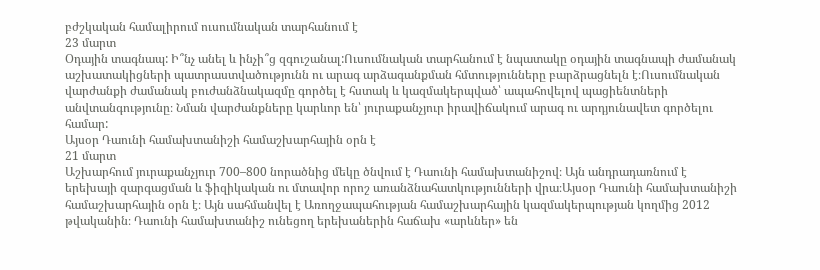բժշկական համալիրում ուսումնական տարհանում է
23 մարտ
Օդային տագնապ: Ի՞նչ անել և ինչի՞ց զգուշանալ:Ուսումնական տարհանում է նպատակը օդային տագնապի ժամանակ աշխատակիցների պատրաստվածությունն ու արագ արձագանքման հմտությունները բարձրացնելն է։Ուսումնական վարժանքի ժամանակ բուժանձնակազմը գործել է հստակ և կազմակերպված՝ ապահովելով պացիենտների անվտանգությունը։ Նման վարժանքները կարևոր են՝ յուրաքանչյուր իրավիճակում արագ ու արդյունավետ գործելու համար:
Այսօր Դաունի համախտանիշի համաշխարհային օրն է
21 մարտ
Աշխարհում յուրաքանչյուր 700–800 նորածնից մեկը ծնվում է Դաունի համախտանիշով։ Այն անդրադառնում է երեխայի զարգացման և ֆիզիկական ու մտավոր որոշ առանձնահատկությունների վրա։Այսօր Դաունի համախտանիշի համաշխարհային օրն է։ Այն սահմանվել է Առողջապահության համաշխարհային կազմակերպության կողմից 2012 թվականին։ Դաունի համախտանիշ ունեցող երեխաներին հաճախ «արևներ» են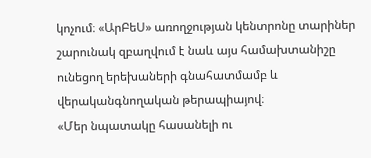կոչում։ «ԱրԲեՍ» առողջության կենտրոնը տարիներ շարունակ զբաղվում է նաև այս համախտանիշը ունեցող երեխաների գնահատմամբ և վերականգնողական թերապիայով։
«Մեր նպատակը հասանելի ու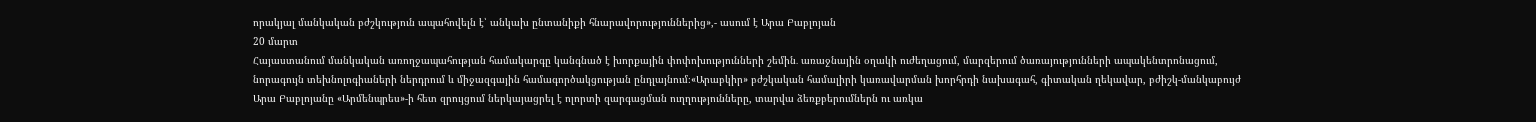որակյալ մանկական բժշկություն ապահովելն է՝ անկախ ընտանիքի հնարավորություններից»,- ասում է Արա Բաբլոյան
20 մարտ
Հայաստանում մանկական առողջապահության համակարգը կանգնած է խորքային փոփոխությունների շեմին․ առաջնային օղակի ուժեղացում, մարզերում ծառայությունների ապակենտրոնացում, նորագույն տեխնոլոգիաների ներդրում և միջազգային համագործակցության ընդլայնում։«Արաբկիր» բժշկական համալիրի կառավարման խորհրդի նախագահ, գիտական ղեկավար, բժիշկ-մանկաբույժ Արա Բաբլոյանը «Արմենպրես»-ի հետ զրույցում ներկայացրել է ոլորտի զարգացման ուղղությունները, տարվա ձեռքբերումներն ու առկա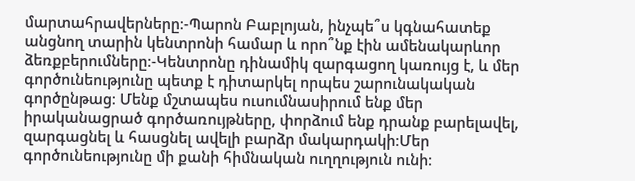մարտահրավերները։-Պարոն Բաբլոյան, ինչպե՞ս կգնահատեք անցնող տարին կենտրոնի համար և որո՞նք էին ամենակարևոր ձեռքբերումները։-Կենտրոնը դինամիկ զարգացող կառույց է, և մեր գործունեությունը պետք է դիտարկել որպես շարունակական գործընթաց։ Մենք մշտապես ուսումնասիրում ենք մեր իրականացրած գործառույթները, փորձում ենք դրանք բարելավել, զարգացնել և հասցնել ավելի բարձր մակարդակի։Մեր գործունեությունը մի քանի հիմնական ուղղություն ունի։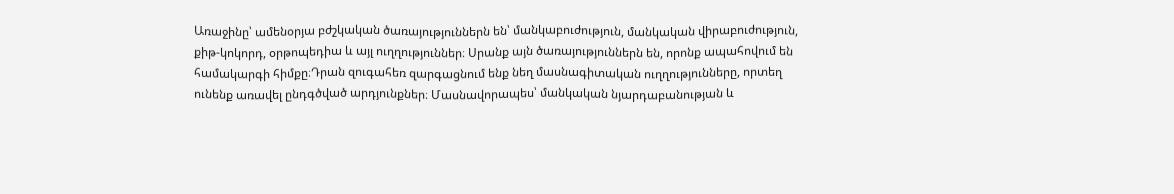Առաջինը՝ ամենօրյա բժշկական ծառայություններն են՝ մանկաբուժություն, մանկական վիրաբուժություն, քիթ-կոկորդ, օրթոպեդիա և այլ ուղղություններ։ Սրանք այն ծառայություններն են, որոնք ապահովում են համակարգի հիմքը։Դրան զուգահեռ զարգացնում ենք նեղ մասնագիտական ուղղությունները, որտեղ ունենք առավել ընդգծված արդյունքներ։ Մասնավորապես՝ մանկական նյարդաբանության և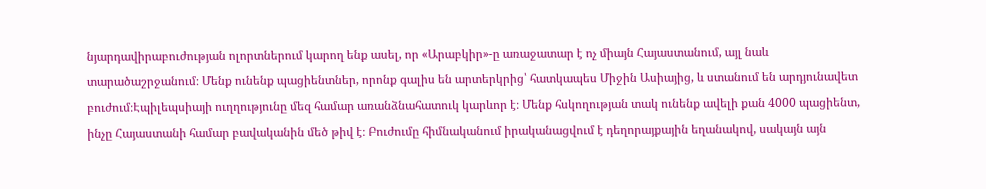նյարդավիրաբուժության ոլորտներում կարող ենք ասել, որ «Արաբկիր»-ը առաջատար է ոչ միայն Հայաստանում, այլ նաև տարածաշրջանում։ Մենք ունենք պացիենտներ, որոնք գալիս են արտերկրից՝ հատկապես Միջին Ասիայից, և ստանում են արդյունավետ բուժում։Էպիլեպսիայի ուղղությունը մեզ համար առանձնահատուկ կարևոր է։ Մենք հսկողության տակ ունենք ավելի քան 4000 պացիենտ, ինչը Հայաստանի համար բավականին մեծ թիվ է։ Բուժումը հիմնականում իրականացվում է դեղորայքային եղանակով, սակայն այն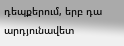դեպքերում, երբ դա արդյունավետ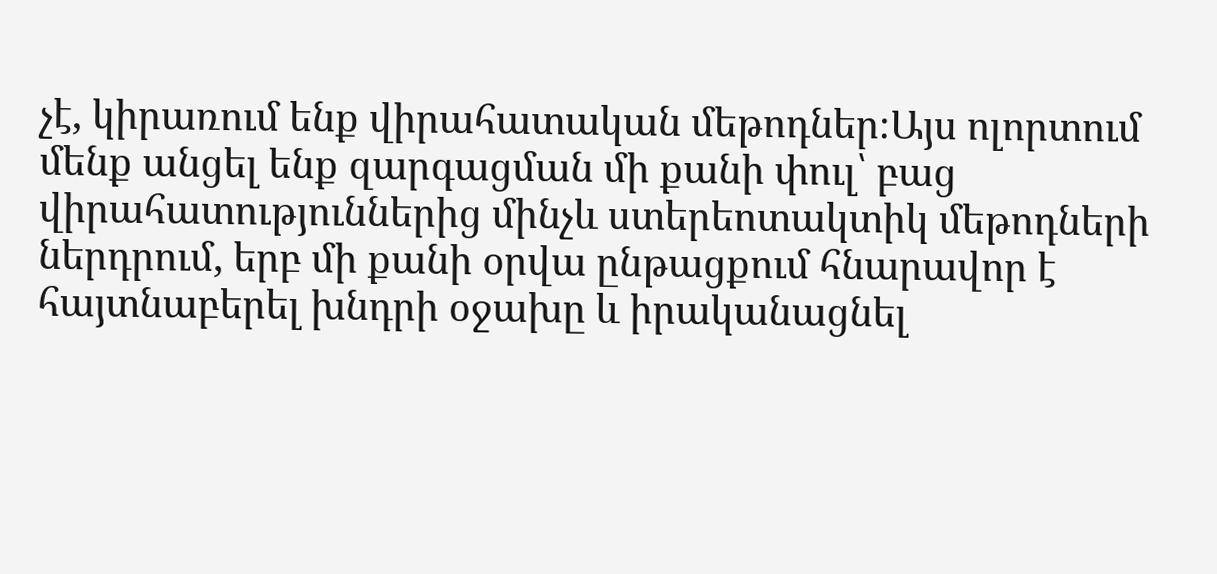չէ, կիրառում ենք վիրահատական մեթոդներ։Այս ոլորտում մենք անցել ենք զարգացման մի քանի փուլ՝ բաց վիրահատություններից մինչև ստերեոտակտիկ մեթոդների ներդրում, երբ մի քանի օրվա ընթացքում հնարավոր է հայտնաբերել խնդրի օջախը և իրականացնել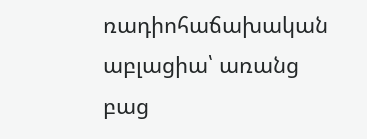ռադիոհաճախական աբլացիա՝ առանց բաց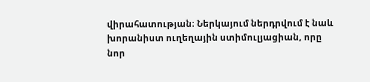վիրահատության։ Ներկայում ներդրվում է նաև խորանիստ ուղեղային ստիմուլյացիան, որը նոր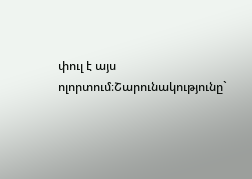փուլ է այս ոլորտում։Շարունակությունը`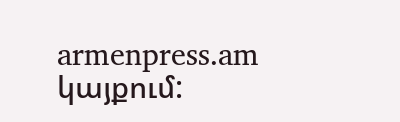armenpress.am կայքում: